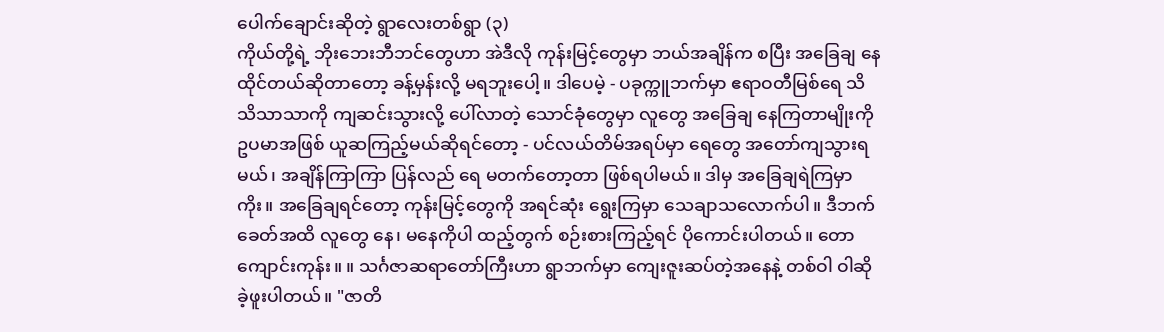ပေါက်ချောင်းဆိုတဲ့ ရွာလေးတစ်ရွာ (၃)
ကိုယ်တို့ရဲ့ ဘိုးဘေးဘီဘင်တွေဟာ အဲဒီလို ကုန်းမြင့်တွေမှာ ဘယ်အချိန်က စပြီး အခြေချ နေထိုင်တယ်ဆိုတာတော့ ခန့်မှန်းလို့ မရဘူးပေါ့။ ဒါပေမဲ့ - ပခုက္ကူဘက်မှာ ဧရာဝတီမြစ်ရေ သိသိသာသာကို ကျဆင်းသွားလို့ ပေါ်လာတဲ့ သောင်ခုံတွေမှာ လူတွေ အခြေချ နေကြတာမျိုးကို ဥပမာအဖြစ် ယူဆကြည့်မယ်ဆိုရင်တော့ - ပင်လယ်တိမ်အရပ်မှာ ရေတွေ အတော်ကျသွားရမယ်၊ အချိန်ကြာကြာ ပြန်လည် ရေ မတက်တော့တာ ဖြစ်ရပါမယ်။ ဒါမှ အခြေချရဲကြမှာကိုး။ အခြေချရင်တော့ ကုန်းမြင့်တွေကို အရင်ဆုံး ရွေးကြမှာ သေချာသလောက်ပါ။ ဒီဘက်ခေတ်အထိ လူတွေ နေ၊ မနေကိုပါ ထည့်တွက် စဉ်းစားကြည့်ရင် ပိုကောင်းပါတယ်။ တောကျောင်းကုန်း။ ။ သင်္ဂဇာဆရာတော်ကြီးဟာ ရွာဘက်မှာ ကျေးဇူးဆပ်တဲ့အနေနဲ့ တစ်ဝါ ဝါဆိုခဲ့ဖူးပါတယ်။ "ဇာတိ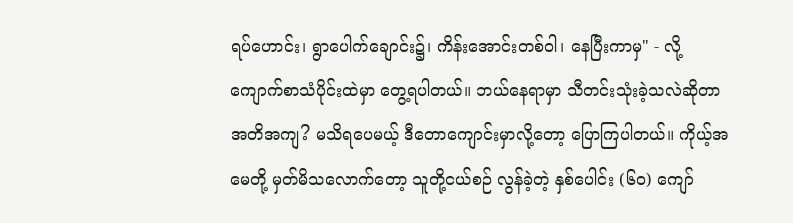ရပ်ဟောင်း၊ ရွာပေါက်ချောင်း၌၊ ကိန်းအောင်းတစ်ဝါ၊ နေပြီးကာမှ" - လို့ ကျောက်စာသံပိုင်းထဲမှာ တွေ့ရပါတယ်။ ဘယ်နေရာမှာ သီတင်းသုံးခဲ့သလဲဆိုတာ အတိအကျ? မသိရပေမယ့် ဒီတောကျောင်းမှာလို့တော့ ပြောကြပါတယ်။ ကိုယ့်အမေတို့ မှတ်မိသလောက်တော့ သူတို့ငယ်စဉ် လွန်ခဲ့တဲ့ နှစ်ပေါင်း (၆၀) ကျော်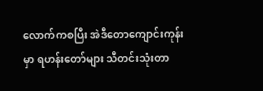လောက်ကစပြီး အဲဒီတောကျောင်းကုန်းမှာ ရဟန်းတော်များ သီတင်းသုံးတာ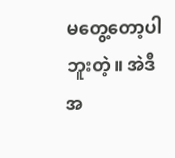မတွေ့တော့ပါဘူးတဲ့။ အဲဒီအ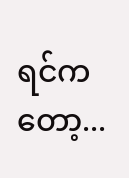ရင်ကတော့...